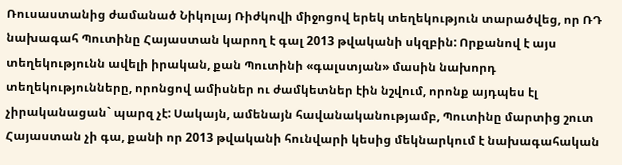Ռուսաստանից ժամանած Նիկոլայ Ռիժկովի միջոցով երեկ տեղեկություն տարածվեց, որ ՌԴ նախագահ Պուտինը Հայաստան կարող է գալ 2013 թվականի սկզբին: Որքանով է այս տեղեկությունն ավելի իրական, քան Պուտինի «գալստյան» մասին նախորդ տեղեկությունները, որոնցով ամիսներ ու ժամկետներ էին նշվում, որոնք այդպես էլ չիրականացան` պարզ չէ: Սակայն, ամենայն հավանականությամբ, Պուտինը մարտից շուտ Հայաստան չի գա, քանի որ 2013 թվականի հունվարի կեսից մեկնարկում է նախագահական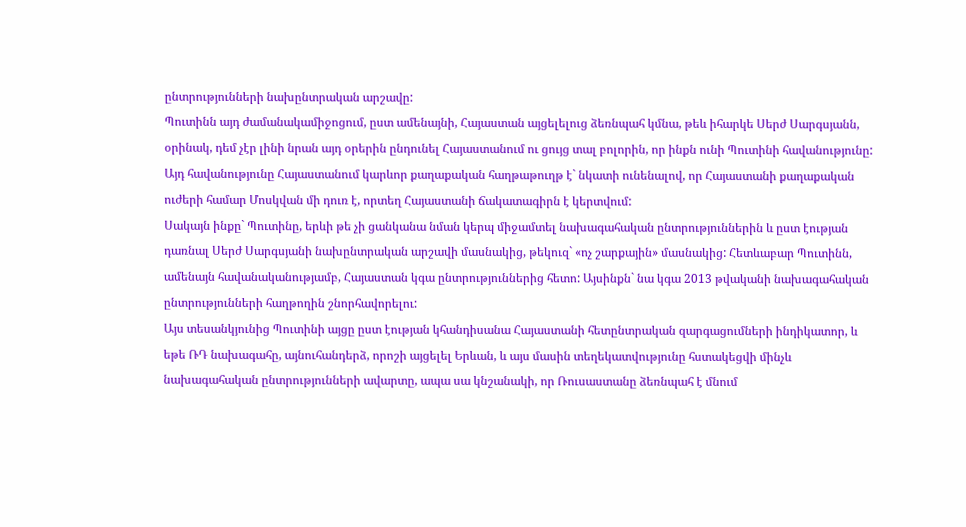ընտրությունների նախընտրական արշավը:
Պուտինն այդ ժամանակամիջոցում, ըստ ամենայնի, Հայաստան այցելելուց ձեռնպահ կմնա, թեև իհարկե Սերժ Սարգսյանն, օրինակ, դեմ չէր լինի նրան այդ օրերին ընդունել Հայաստանում ու ցույց տալ բոլորին, որ ինքն ունի Պուտինի հավանությունը: Այդ հավանությունը Հայաստանում կարևոր քաղաքական հաղթաթուղթ է` նկատի ունենալով, որ Հայաստանի քաղաքական ուժերի համար Մոսկվան մի դուռ է, որտեղ Հայաստանի ճակատագիրն է կերտվում:
Սակայն ինքը` Պուտինը, երևի թե չի ցանկանա նման կերպ միջամտել նախագահական ընտրություններին և ըստ էության դառնալ Սերժ Սարգսյանի նախընտրական արշավի մասնակից, թեկուզ` «ոչ շարքային» մասնակից: Հետևաբար Պուտինն, ամենայն հավանականությամբ, Հայաստան կգա ընտրություններից հետո: Այսինքն` նա կգա 2013 թվականի նախագահական ընտրությունների հաղթողին շնորհավորելու:
Այս տեսանկյունից Պուտինի այցը ըստ էության կհանդիսանա Հայաստանի հետընտրական զարգացումների ինդիկատոր, և եթե ՌԴ նախագահը, այնուհանդերձ, որոշի այցելել Երևան, և այս մասին տեղեկատվությունը հստակեցվի մինչև նախագահական ընտրությունների ավարտը, ապա սա կնշանակի, որ Ռուսաստանը ձեռնպահ է մնում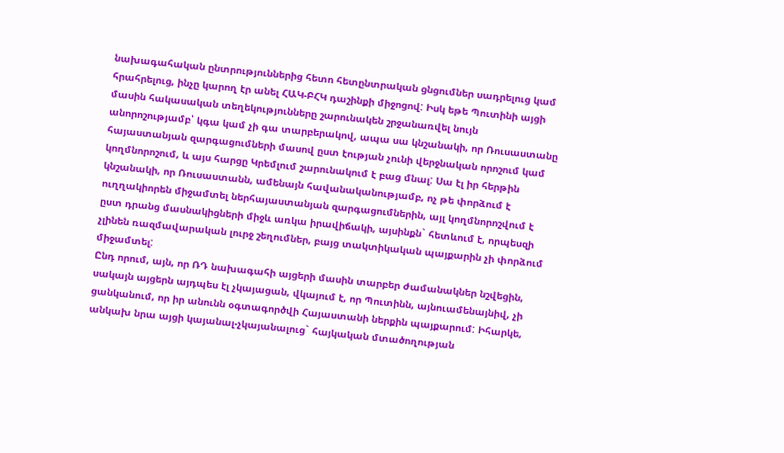նախագահական ընտրություններից հետո հետընտրական ցնցումներ սադրելուց կամ հրահրելուց, ինչը կարող էր անել ՀԱԿ-ԲՀԿ դաշինքի միջոցով: Իսկ եթե Պուտինի այցի մասին հակասական տեղեկությունները շարունակեն շրջանառվել նույն անորոշությամբ՝ կգա կամ չի գա տարբերակով, ապա սա կնշանակի, որ Ռուսաստանը հայաստանյան զարգացումների մասով ըստ էության չունի վերջնական որոշում կամ կողմնորոշում, և այս հարցը Կրեմլում շարունակում է բաց մնալ: Սա էլ իր հերթին կնշանակի, որ Ռուսաստանն, ամենայն հավանականությամբ, ոչ թե փորձում է ուղղակիորեն միջամտել ներհայաստանյան զարգացումներին, այլ կողմնորոշվում է ըստ դրանց մասնակիցների միջև առկա իրավիճակի, այսինքն` հետևում է, որպեսզի չլինեն ռազմավարական լուրջ շեղումներ, բայց տակտիկական պայքարին չի փորձում միջամտել:
Ընդ որում, այն, որ ՌԴ նախագահի այցերի մասին տարբեր ժամանակներ նշվեցին, սակայն այցերն այդպես էլ չկայացան, վկայում է, որ Պուտինն, այնուամենայնիվ, չի ցանկանում, որ իր անունն օգտագործվի Հայաստանի ներքին պայքարում: Իհարկե, անկախ նրա այցի կայանալ-չկայանալուց` հայկական մտածողության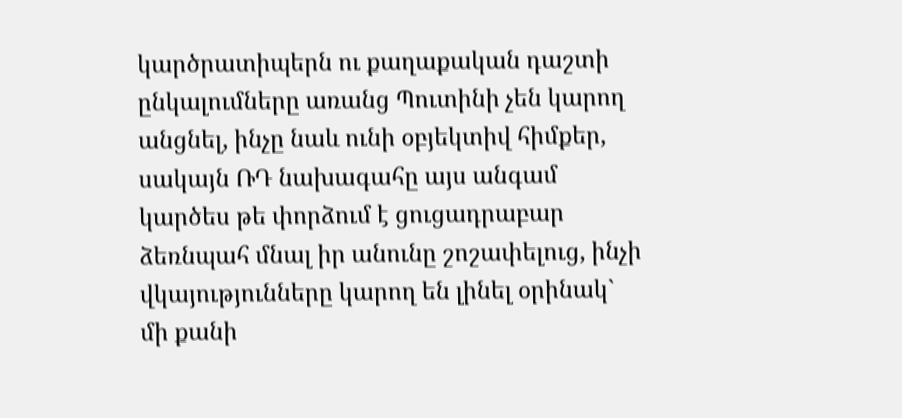կարծրատիպերն ու քաղաքական դաշտի ընկալումները առանց Պուտինի չեն կարող անցնել, ինչը նաև ունի օբյեկտիվ հիմքեր, սակայն ՌԴ նախագահը այս անգամ կարծես թե փորձում է ցուցադրաբար ձեռնպահ մնալ իր անունը շոշափելուց, ինչի վկայությունները կարող են լինել օրինակ` մի քանի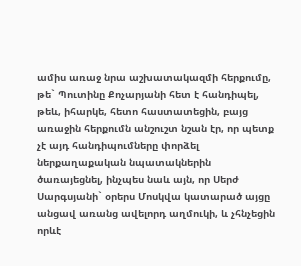ամիս առաջ նրա աշխատակազմի հերքումը, թե` Պուտինը Քոչարյանի հետ է հանդիպել, թեև, իհարկե, հետո հաստատեցին, բայց առաջին հերքումն անշուշտ նշան էր, որ պետք չէ այդ հանդիպումները փորձել ներքաղաքական նպատակներին ծառայեցնել, ինչպես նաև այն, որ Սերժ Սարգսյանի` օրերս Մոսկվա կատարած այցը անցավ առանց ավելորդ աղմուկի, և չհնչեցին որևէ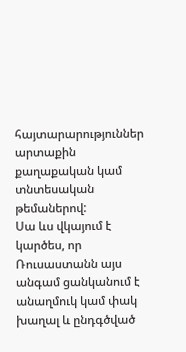հայտարարություններ արտաքին քաղաքական կամ տնտեսական թեմաներով:
Սա ևս վկայում է կարծես, որ Ռուսաստանն այս անգամ ցանկանում է անաղմուկ կամ փակ խաղալ և ընդգծված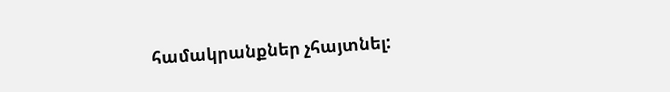համակրանքներ չհայտնել: